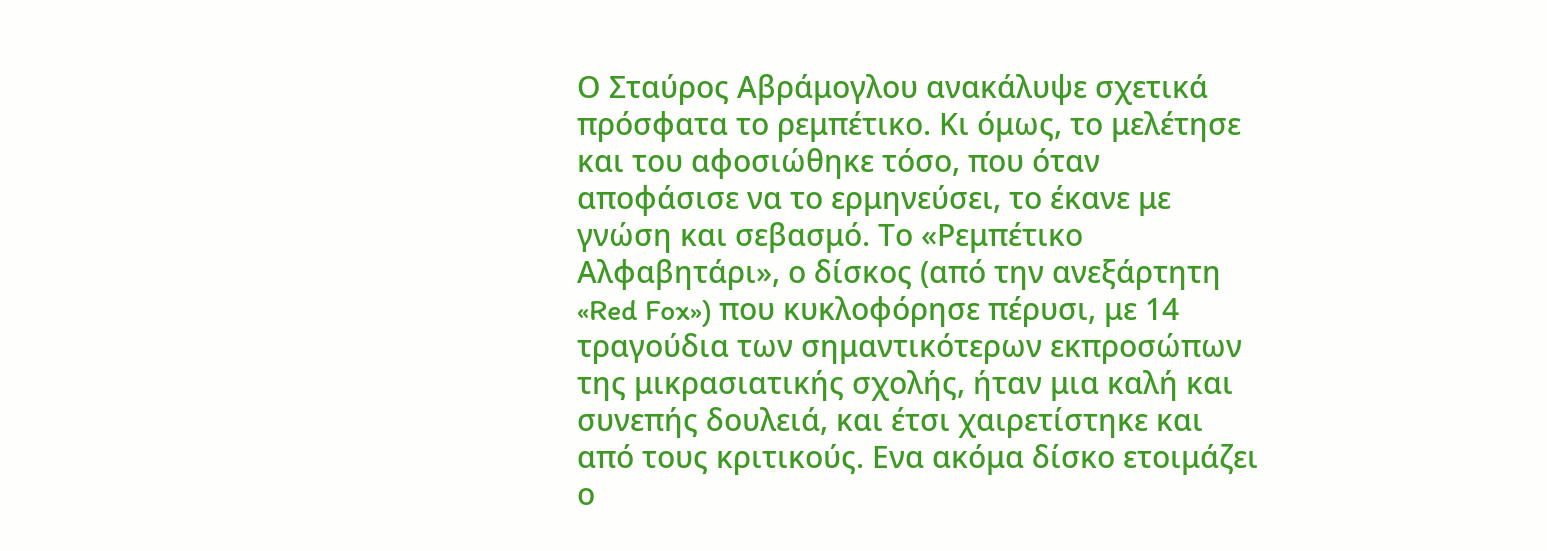Ο Σταύρος Αβράμογλου ανακάλυψε σχετικά πρόσφατα το ρεμπέτικο. Κι όμως, το μελέτησε και του αφοσιώθηκε τόσο, που όταν αποφάσισε να το ερμηνεύσει, το έκανε με γνώση και σεβασμό. Το «Ρεμπέτικο Αλφαβητάρι», ο δίσκος (από την ανεξάρτητη «Red Fox») που κυκλοφόρησε πέρυσι, με 14 τραγούδια των σημαντικότερων εκπροσώπων της μικρασιατικής σχολής, ήταν μια καλή και συνεπής δουλειά, και έτσι χαιρετίστηκε και από τους κριτικούς. Ενα ακόμα δίσκο ετοιμάζει ο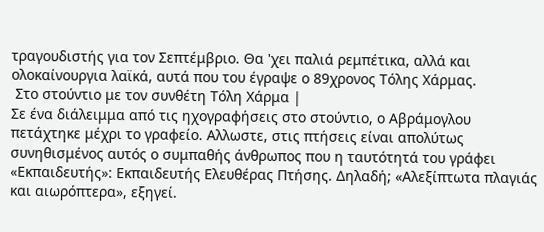τραγουδιστής για τον Σεπτέμβριο. Θα 'χει παλιά ρεμπέτικα, αλλά και ολοκαίνουργια λαϊκά, αυτά που του έγραψε ο 89χρονος Τόλης Χάρμας.
 Στο στούντιο με τον συνθέτη Τόλη Χάρμα |
Σε ένα διάλειμμα από τις ηχογραφήσεις στο στούντιο, ο Αβράμογλου πετάχτηκε μέχρι το γραφείο. Αλλωστε, στις πτήσεις είναι απολύτως συνηθισμένος αυτός ο συμπαθής άνθρωπος που η ταυτότητά του γράφει «Εκπαιδευτής»: Εκπαιδευτής Ελευθέρας Πτήσης. Δηλαδή; «Αλεξίπτωτα πλαγιάς και αιωρόπτερα», εξηγεί.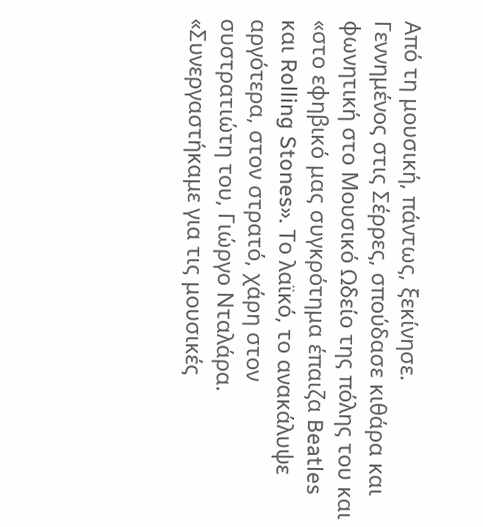Από τη μουσική, πάντως, ξεκίνησε.
Γεννημένος στις Σέρρες, σπούδασε κιθάρα και φωνητική στο Μουσικό Ωδείο της πόλης του και «στο εφηβικό μας συγκρότημα έπαιζα Beatles και Rolling Stones». Το λαϊκό, το ανακάλυψε αργότερα, στον στρατό, χάρη στον συστρατιώτη του, Γιώργο Νταλάρα. «Συνεργαστήκαμε για τις μουσικές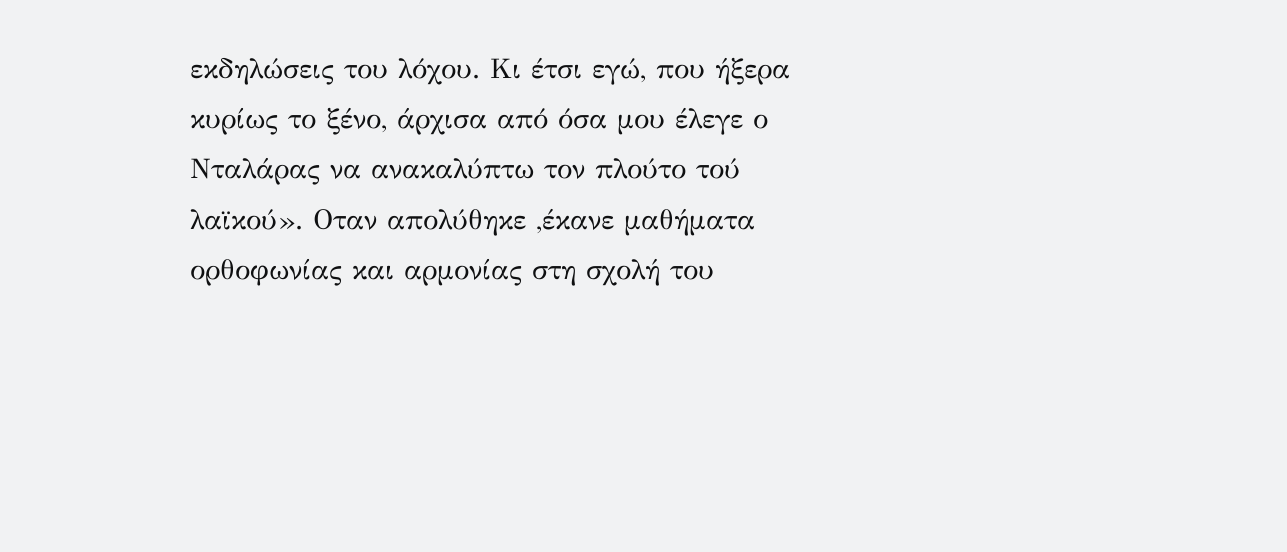εκδηλώσεις του λόχου. Κι έτσι εγώ, που ήξερα κυρίως το ξένο, άρχισα από όσα μου έλεγε ο Νταλάρας να ανακαλύπτω τον πλούτο τού λαϊκού». Οταν απολύθηκε ,έκανε μαθήματα ορθοφωνίας και αρμονίας στη σχολή του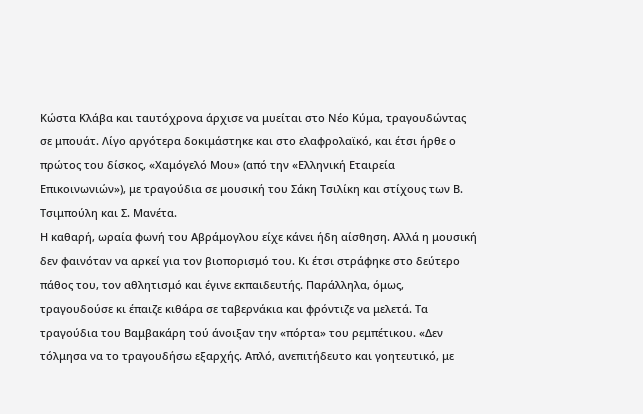Κώστα Κλάβα και ταυτόχρονα άρχισε να μυείται στο Νέο Κύμα, τραγουδώντας σε μπουάτ. Λίγο αργότερα δοκιμάστηκε και στο ελαφρολαϊκό, και έτσι ήρθε ο πρώτος του δίσκος, «Χαμόγελό Μου» (από την «Ελληνική Εταιρεία Επικοινωνιών»), με τραγούδια σε μουσική του Σάκη Τσιλίκη και στίχους των Β. Τσιμπούλη και Σ. Μανέτα.
Η καθαρή, ωραία φωνή του Αβράμογλου είχε κάνει ήδη αίσθηση. Αλλά η μουσική δεν φαινόταν να αρκεί για τον βιοπορισμό του. Κι έτσι στράφηκε στο δεύτερο πάθος του, τον αθλητισμό και έγινε εκπαιδευτής. Παράλληλα, όμως, τραγουδούσε κι έπαιζε κιθάρα σε ταβερνάκια και φρόντιζε να μελετά. Τα τραγούδια του Βαμβακάρη τού άνοιξαν την «πόρτα» του ρεμπέτικου. «Δεν τόλμησα να το τραγουδήσω εξαρχής. Απλό, ανεπιτήδευτο και γοητευτικό, με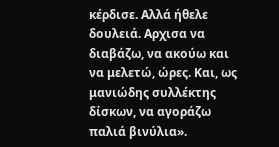κέρδισε. Αλλά ήθελε δουλειά. Αρχισα να διαβάζω, να ακούω και να μελετώ, ώρες. Και, ως μανιώδης συλλέκτης δίσκων, να αγοράζω παλιά βινύλια».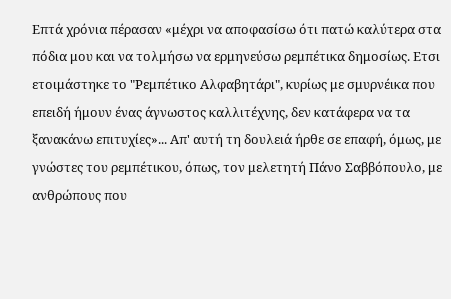Επτά χρόνια πέρασαν «μέχρι να αποφασίσω ότι πατώ καλύτερα στα πόδια μου και να τολμήσω να ερμηνεύσω ρεμπέτικα δημοσίως. Ετσι ετοιμάστηκε το "Ρεμπέτικο Αλφαβητάρι", κυρίως με σμυρνέικα που επειδή ήμουν ένας άγνωστος καλλιτέχνης, δεν κατάφερα να τα ξανακάνω επιτυχίες»... Απ' αυτή τη δουλειά ήρθε σε επαφή, όμως, με γνώστες του ρεμπέτικου, όπως, τον μελετητή Πάνο Σαββόπουλο, με ανθρώπους που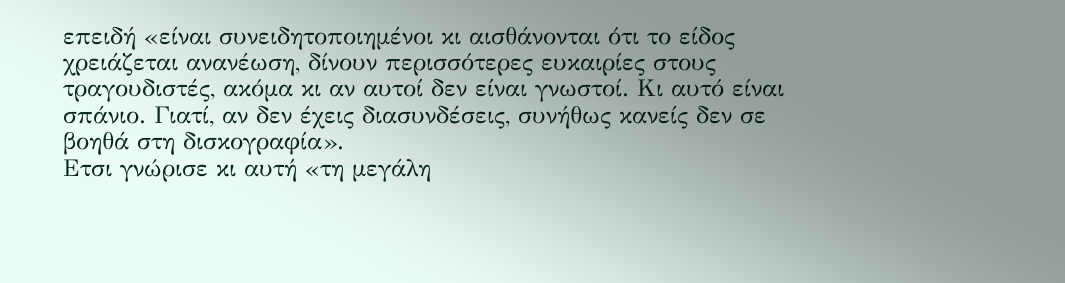επειδή «είναι συνειδητοποιημένοι κι αισθάνονται ότι το είδος χρειάζεται ανανέωση, δίνουν περισσότερες ευκαιρίες στους τραγουδιστές, ακόμα κι αν αυτοί δεν είναι γνωστοί. Κι αυτό είναι σπάνιο. Γιατί, αν δεν έχεις διασυνδέσεις, συνήθως κανείς δεν σε βοηθά στη δισκογραφία».
Ετσι γνώρισε κι αυτή «τη μεγάλη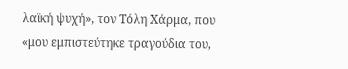λαϊκή ψυχή», τον Τόλη Χάρμα, που «μου εμπιστεύτηκε τραγούδια του,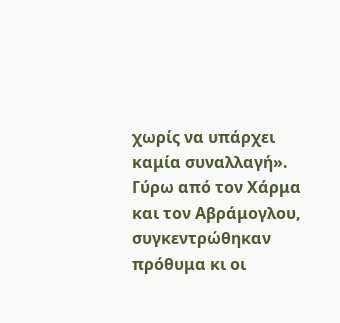χωρίς να υπάρχει καμία συναλλαγή». Γύρω από τον Χάρμα και τον Αβράμογλου, συγκεντρώθηκαν πρόθυμα κι οι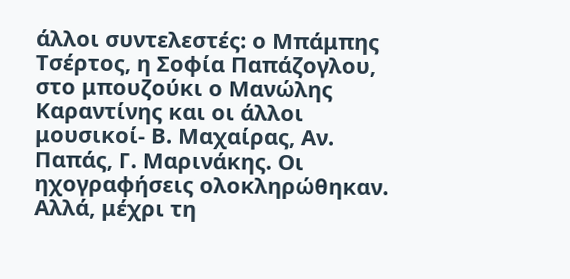άλλοι συντελεστές: ο Μπάμπης Τσέρτος, η Σοφία Παπάζογλου, στο μπουζούκι ο Μανώλης Καραντίνης και οι άλλοι μουσικοί- Β. Μαχαίρας, Αν. Παπάς, Γ. Μαρινάκης. Οι ηχογραφήσεις ολοκληρώθηκαν. Αλλά, μέχρι τη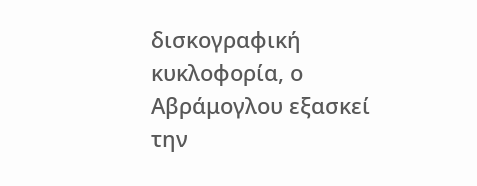δισκογραφική κυκλοφορία, ο Αβράμογλου εξασκεί την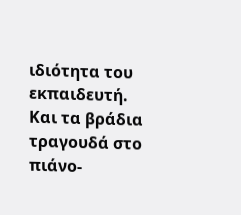ιδιότητα του εκπαιδευτή. Και τα βράδια τραγουδά στο πιάνο-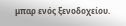μπαρ ενός ξενοδοχείου.